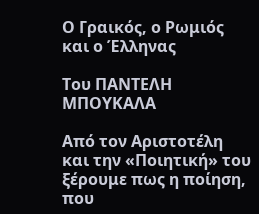Ο Γραικός, ο Ρωμιός και ο Έλληνας

Του ΠΑΝΤΕΛΗ ΜΠΟΥΚΑΛΑ

Από τον Αριστοτέλη και την «Ποιητική» του ξέρουμε πως η ποίηση, που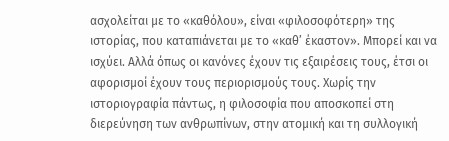ασχολείται με το «καθόλου», είναι «φιλοσοφότερη» της ιστορίας, που καταπιάνεται με το «καθ’ έκαστον». Μπορεί και να ισχύει. Αλλά όπως οι κανόνες έχουν τις εξαιρέσεις τους, έτσι οι αφορισμοί έχουν τους περιορισμούς τους. Χωρίς την ιστοριογραφία πάντως, η φιλοσοφία που αποσκοπεί στη διερεύνηση των ανθρωπίνων, στην ατομική και τη συλλογική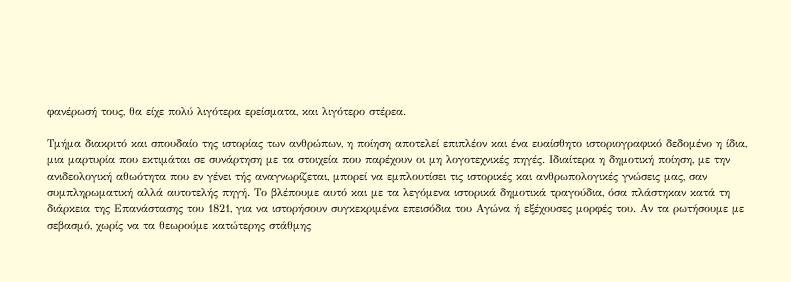φανέρωσή τους, θα είχε πολύ λιγότερα ερείσματα, και λιγότερο στέρεα.

Τμήμα διακριτό και σπουδαίο της ιστορίας των ανθρώπων, η ποίηση αποτελεί επιπλέον και ένα ευαίσθητο ιστοριογραφικό δεδομένο η ίδια, μια μαρτυρία που εκτιμάται σε συνάρτηση με τα στοιχεία που παρέχουν οι μη λογοτεχνικές πηγές. Ιδιαίτερα η δημοτική ποίηση, με την ανιδεολογική αθωότητα που εν γένει τής αναγνωρίζεται, μπορεί να εμπλουτίσει τις ιστορικές και ανθρωπολογικές γνώσεις μας, σαν συμπληρωματική αλλά αυτοτελής πηγή. Το βλέπουμε αυτό και με τα λεγόμενα ιστορικά δημοτικά τραγούδια, όσα πλάστηκαν κατά τη διάρκεια της Επανάστασης του 1821, για να ιστορήσουν συγκεκριμένα επεισόδια του Αγώνα ή εξέχουσες μορφές του. Αν τα ρωτήσουμε με σεβασμό, χωρίς να τα θεωρούμε κατώτερης στάθμης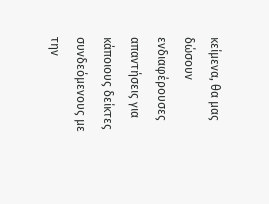κείμενα, θα μας δώσουν ενδιαφέρουσες απαντήσεις για κάποιους δείκτες συνδεόμενους με την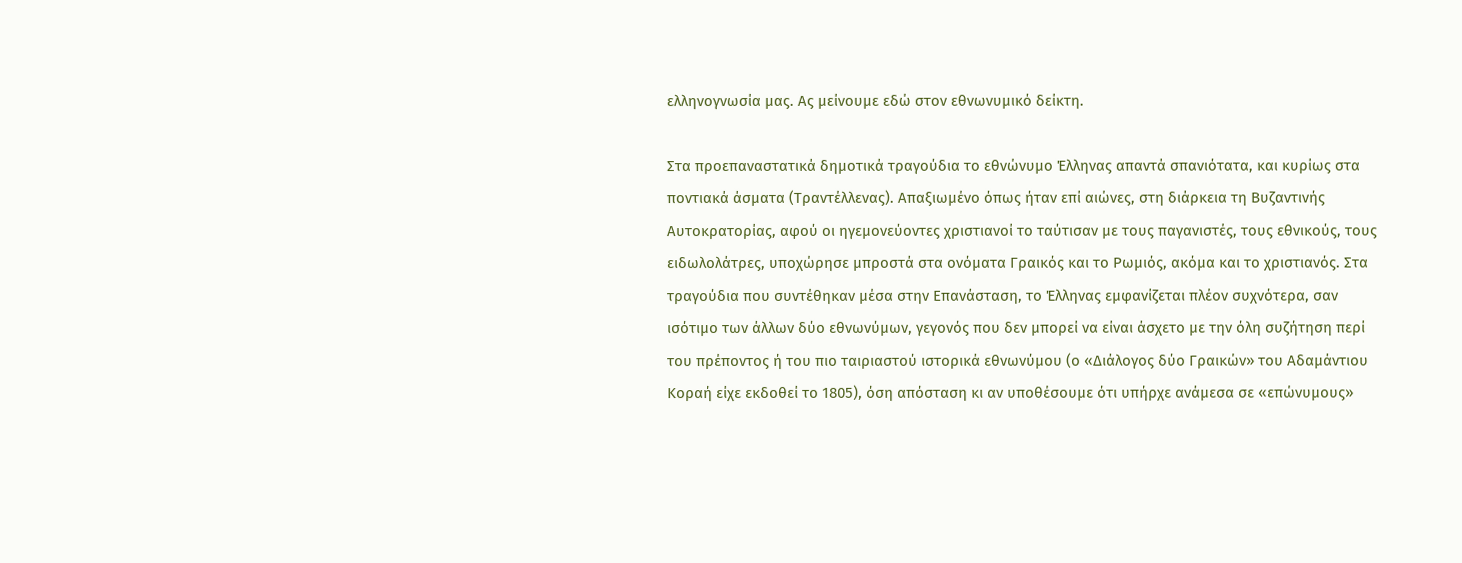ελληνογνωσία μας. Ας μείνουμε εδώ στον εθνωνυμικό δείκτη.

Στα προεπαναστατικά δημοτικά τραγούδια το εθνώνυμο Έλληνας απαντά σπανιότατα, και κυρίως στα ποντιακά άσματα (Τραντέλλενας). Απαξιωμένο όπως ήταν επί αιώνες, στη διάρκεια τη Βυζαντινής Αυτοκρατορίας, αφού οι ηγεμονεύοντες χριστιανοί το ταύτισαν με τους παγανιστές, τους εθνικούς, τους ειδωλολάτρες, υποχώρησε μπροστά στα ονόματα Γραικός και το Ρωμιός, ακόμα και το χριστιανός. Στα τραγούδια που συντέθηκαν μέσα στην Επανάσταση, το Έλληνας εμφανίζεται πλέον συχνότερα, σαν ισότιμο των άλλων δύο εθνωνύμων, γεγονός που δεν μπορεί να είναι άσχετο με την όλη συζήτηση περί του πρέποντος ή του πιο ταιριαστού ιστορικά εθνωνύμου (ο «Διάλογος δύο Γραικών» του Αδαμάντιου Κοραή είχε εκδοθεί το 1805), όση απόσταση κι αν υποθέσουμε ότι υπήρχε ανάμεσα σε «επώνυμους»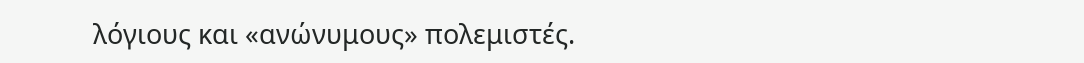λόγιους και «ανώνυμους» πολεμιστές.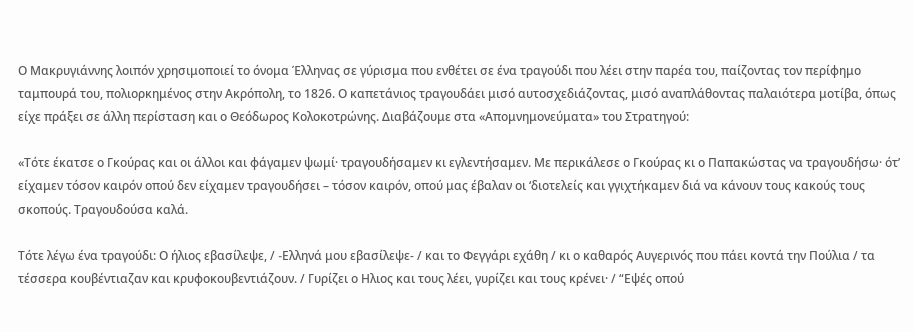Ο Μακρυγιάννης λοιπόν χρησιμοποιεί το όνομα Έλληνας σε γύρισμα που ενθέτει σε ένα τραγούδι που λέει στην παρέα του, παίζοντας τον περίφημο ταμπουρά του, πολιορκημένος στην Ακρόπολη, το 1826. Ο καπετάνιος τραγουδάει μισό αυτοσχεδιάζοντας, μισό αναπλάθοντας παλαιότερα μοτίβα, όπως είχε πράξει σε άλλη περίσταση και ο Θεόδωρος Κολοκοτρώνης. Διαβάζουμε στα «Απομνημονεύματα» του Στρατηγού:

«Τότε έκατσε ο Γκούρας και οι άλλοι και φάγαμεν ψωμί· τραγουδήσαμεν κι εγλεντήσαμεν. Με περικάλεσε ο Γκούρας κι ο Παπακώστας να τραγουδήσω· ότ’ είχαμεν τόσον καιρόν οπού δεν είχαμεν τραγουδήσει – τόσον καιρόν, οπού μας έβαλαν οι ‘διοτελείς και γγιχτήκαμεν διά να κάνουν τους κακούς τους σκοπούς. Τραγουδούσα καλά.

Τότε λέγω ένα τραγούδι: Ο ήλιος εβασίλεψε, / -Eλληνά μου εβασίλεψε- / και το Φεγγάρι εχάθη / κι ο καθαρός Αυγερινός που πάει κοντά την Πούλια / τα τέσσερα κουβέντιαζαν και κρυφοκουβεντιάζουν. / Γυρίζει ο Hλιος και τους λέει, γυρίζει και τους κρένει· / “Εψές οπού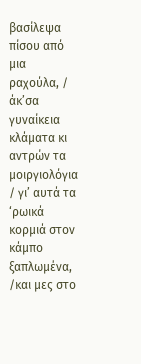βασίλεψα πίσου από μια ραχούλα, / άκ’σα γυναίκεια κλάματα κι αντρών τα μοιργιολόγια / γι’ αυτά τα ‘ρωικά κορμιά στον κάμπο ξαπλωμένα, /και μες στο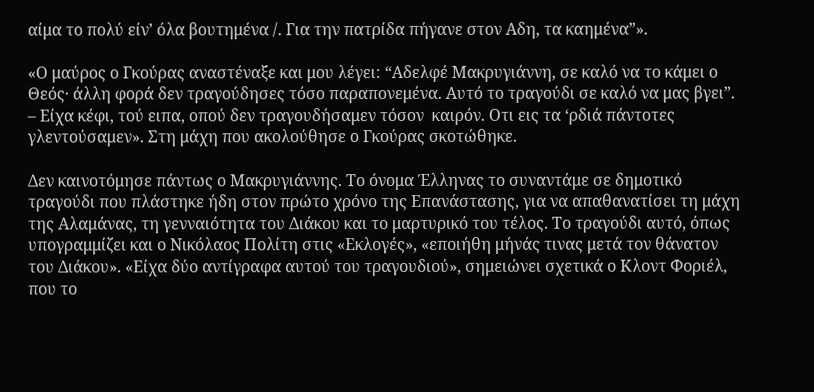αίμα το πολύ είν’ όλα βουτημένα /. Για την πατρίδα πήγανε στον Aδη, τα καημένα”».

«Ο μαύρος ο Γκούρας αναστέναξε και μου λέγει: “Αδελφέ Μακρυγιάννη, σε καλό να το κάμει ο Θεός· άλλη φορά δεν τραγούδησες τόσο παραπονεμένα. Αυτό το τραγούδι σε καλό να μας βγει”. – Είχα κέφι, τού ειπα, οπού δεν τραγουδήσαμεν τόσον  καιρόν. Oτι εις τα ‘ρδιά πάντοτες γλεντούσαμεν». Στη μάχη που ακολούθησε ο Γκούρας σκοτώθηκε.

Δεν καινοτόμησε πάντως ο Μακρυγιάννης. Το όνομα Έλληνας το συναντάμε σε δημοτικό τραγούδι που πλάστηκε ήδη στον πρώτο χρόνο της Επανάστασης, για να απαθανατίσει τη μάχη της Αλαμάνας, τη γενναιότητα του Διάκου και το μαρτυρικό του τέλος. Το τραγούδι αυτό, όπως υπογραμμίζει και ο Νικόλαος Πολίτη στις «Εκλογές», «εποιήθη μήνάς τινας μετά τον θάνατον του Διάκου». «Είχα δύο αντίγραφα αυτού του τραγουδιού», σημειώνει σχετικά ο Κλοντ Φοριέλ, που το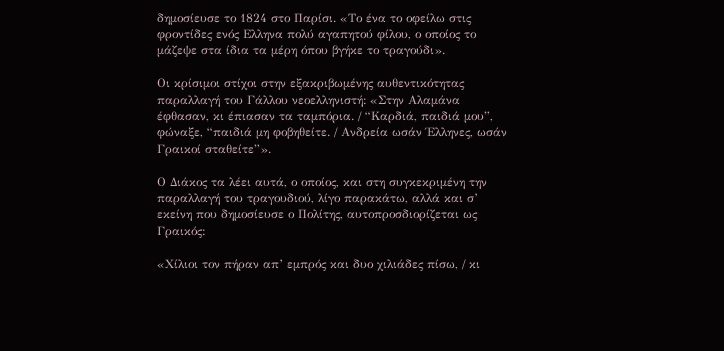δημοσίευσε το 1824 στο Παρίσι. «Το ένα το οφείλω στις φροντίδες ενός Eλληνα πολύ αγαπητού φίλου, ο οποίος το μάζεψε στα ίδια τα μέρη όπου βγήκε το τραγούδι».

Οι κρίσιμοι στίχοι στην εξακριβωμένης αυθεντικότητας παραλλαγή του Γάλλου νεοελληνιστή: «Στην Αλαμάνα έφθασαν, κι έπιασαν τα ταμπόρια. / “Καρδιά, παιδιά μου”, φώναξε, “παιδιά μη φοβηθείτε. / Ανδρεία ωσάν Έλληνες, ωσάν Γραικοί σταθείτε”».

Ο Διάκος τα λέει αυτά, ο οποίος, και στη συγκεκριμένη την παραλλαγή του τραγουδιού, λίγο παρακάτω, αλλά και σ’ εκείνη που δημοσίευσε ο Πολίτης, αυτοπροσδιορίζεται ως Γραικός:

«Χίλιοι τον πήραν απ’ εμπρός και δυο χιλιάδες πίσω, / κι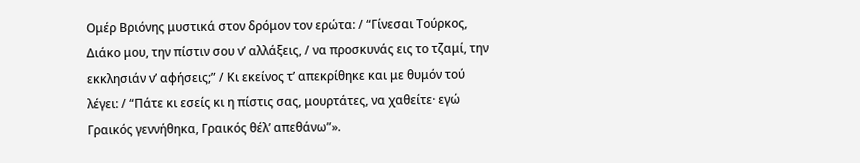Ομέρ Βριόνης μυστικά στον δρόμον τον ερώτα: / “Γίνεσαι Τούρκος, Διάκο μου, την πίστιν σου ν’ αλλάξεις, / να προσκυνάς εις το τζαμί, την εκκλησιάν ν’ αφήσεις;” / Κι εκείνος τ’ απεκρίθηκε και με θυμόν τού λέγει: / “Πάτε κι εσείς κι η πίστις σας, μουρτάτες, να χαθείτε· εγώ Γραικός γεννήθηκα, Γραικός θέλ’ απεθάνω”».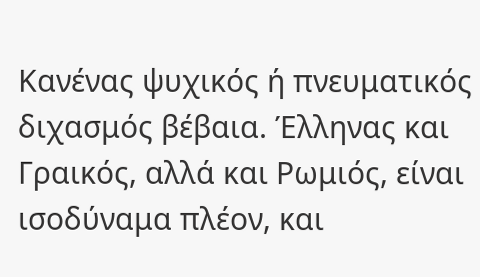Κανένας ψυχικός ή πνευματικός διχασμός βέβαια. Έλληνας και Γραικός, αλλά και Ρωμιός, είναι ισοδύναμα πλέον, και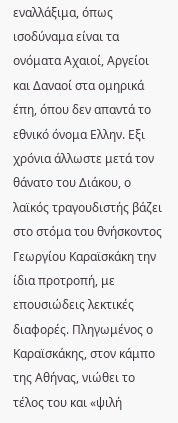εναλλάξιμα, όπως ισοδύναμα είναι τα ονόματα Αχαιοί, Αργείοι και Δαναοί στα ομηρικά έπη, όπου δεν απαντά το εθνικό όνομα Eλλην. Eξι χρόνια άλλωστε μετά τον θάνατο του Διάκου, ο λαϊκός τραγουδιστής βάζει στο στόμα του θνήσκοντος Γεωργίου Καραϊσκάκη την ίδια προτροπή, με επουσιώδεις λεκτικές διαφορές. Πληγωμένος ο Καραϊσκάκης, στον κάμπο της Αθήνας, νιώθει το τέλος του και «ψιλή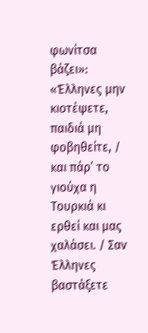φωνίτσα βάζει»: «Έλληνες μην κιοτέψετε, παιδιά μη φοβηθείτε, / και πάρ’ το γιούχα η Τουρκιά κι ερθεί και μας χαλάσει. / Σαν Έλληνες βαστάξετε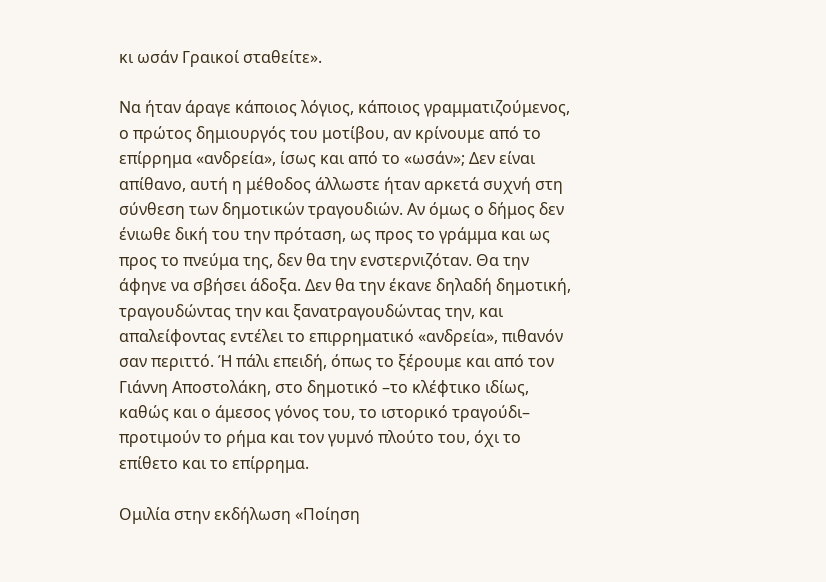κι ωσάν Γραικοί σταθείτε».

Να ήταν άραγε κάποιος λόγιος, κάποιος γραμματιζούμενος, ο πρώτος δημιουργός του μοτίβου, αν κρίνουμε από το επίρρημα «ανδρεία», ίσως και από το «ωσάν»; Δεν είναι απίθανο, αυτή η μέθοδος άλλωστε ήταν αρκετά συχνή στη σύνθεση των δημοτικών τραγουδιών. Αν όμως ο δήμος δεν ένιωθε δική του την πρόταση, ως προς το γράμμα και ως προς το πνεύμα της, δεν θα την ενστερνιζόταν. Θα την άφηνε να σβήσει άδοξα. Δεν θα την έκανε δηλαδή δημοτική, τραγουδώντας την και ξανατραγουδώντας την, και απαλείφοντας εντέλει το επιρρηματικό «ανδρεία», πιθανόν σαν περιττό. Ή πάλι επειδή, όπως το ξέρουμε και από τον Γιάννη Αποστολάκη, στο δημοτικό –το κλέφτικο ιδίως, καθώς και ο άμεσος γόνος του, το ιστορικό τραγούδι– προτιμούν το ρήμα και τον γυμνό πλούτο του, όχι το επίθετο και το επίρρημα.

Ομιλία στην εκδήλωση «Ποίηση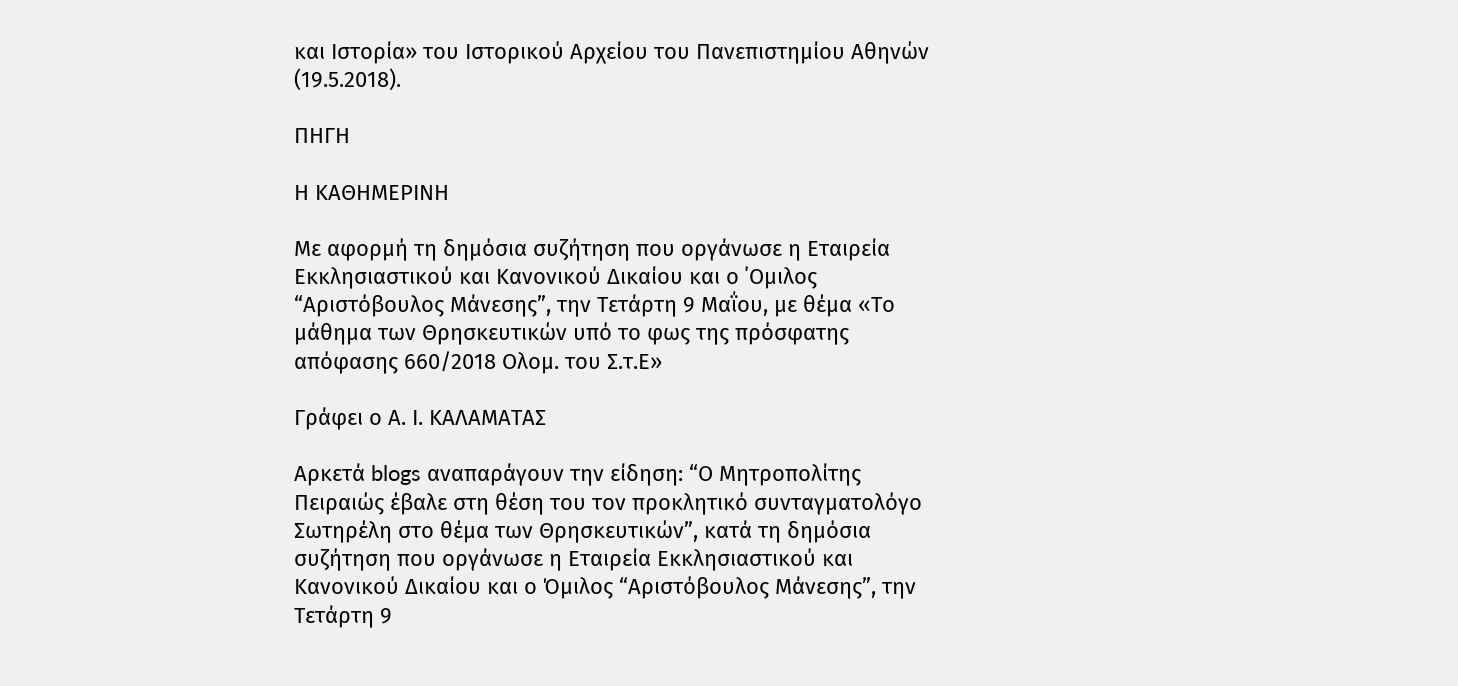και Ιστορία» του Ιστορικού Αρχείου του Πανεπιστημίου Αθηνών (19.5.2018).

ΠΗΓΗ

Η ΚΑΘΗΜΕΡΙΝΗ

Με αφορμή τη δημόσια συζήτηση που οργάνωσε η Εταιρεία Εκκλησιαστικού και Κανονικού Δικαίου και ο ΄Ομιλος “Αριστόβουλος Μάνεσης”, την Τετάρτη 9 Μαΐου, με θέμα «Το μάθημα των Θρησκευτικών υπό το φως της πρόσφατης απόφασης 660/2018 Ολομ. του Σ.τ.Ε»

Γράφει ο Α. Ι. ΚΑΛΑΜΑΤΑΣ

Αρκετά blogs αναπαράγουν την είδηση: “Ο Μητροπολίτης Πειραιώς έβαλε στη θέση του τον προκλητικό συνταγματολόγο Σωτηρέλη στο θέμα των Θρησκευτικών”, κατά τη δημόσια συζήτηση που οργάνωσε η Εταιρεία Εκκλησιαστικού και Κανονικού Δικαίου και ο Όμιλος “Αριστόβουλος Μάνεσης”, την Τετάρτη 9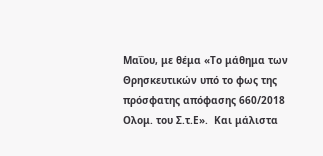Μαΐου, με θέμα «Το μάθημα των Θρησκευτικών υπό το φως της πρόσφατης απόφασης 660/2018 Ολομ. του Σ.τ.Ε».  Και μάλιστα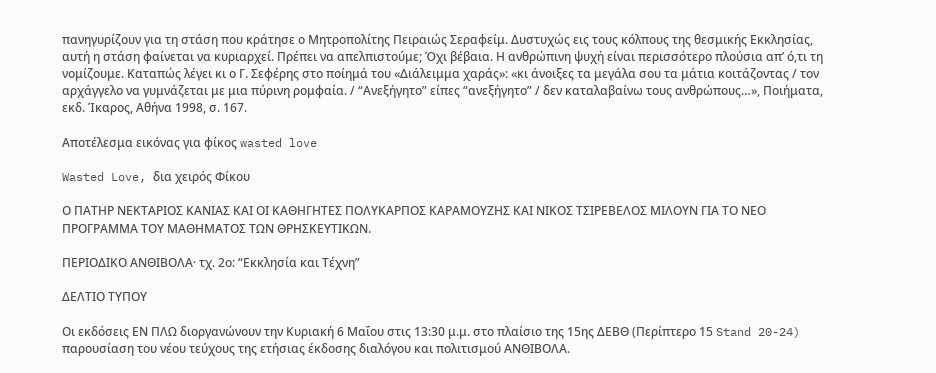πανηγυρίζουν για τη στάση που κράτησε ο Μητροπολίτης Πειραιώς Σεραφείμ. Δυστυχώς εις τους κόλπους της θεσμικής Εκκλησίας, αυτή η στάση φαίνεται να κυριαρχεί. Πρέπει να απελπιστούμε; Όχι βέβαια. Η ανθρώπινη ψυχή είναι περισσότερο πλούσια απ’ ό,τι τη νομίζουμε. Καταπώς λέγει κι ο Γ. Σεφέρης στο ποίημά του «Διάλειμμα χαράς»: «κι άνοιξες τα μεγάλα σου τα μάτια κοιτάζοντας / τον αρχάγγελο να γυμνάζεται με μια πύρινη ρομφαία. / “Ανεξήγητο” είπες “ανεξήγητο” / δεν καταλαβαίνω τους ανθρώπους…», Ποιήματα, εκδ. Ίκαρος, Αθήνα 1998, σ. 167.

Αποτέλεσμα εικόνας για φίκος wasted love

Wasted Love, δια χειρός Φίκου

Ο ΠΑΤΗΡ ΝΕΚΤΑΡΙΟΣ ΚΑΝΙΑΣ ΚΑΙ ΟΙ ΚΑΘΗΓΗΤΕΣ ΠΟΛΥΚΑΡΠΟΣ ΚΑΡΑΜΟΥΖΗΣ ΚΑΙ ΝΙΚΟΣ ΤΣΙΡΕΒΕΛΟΣ ΜΙΛΟΥΝ ΓΙΑ ΤΟ ΝΕΟ ΠΡΟΓΡΑΜΜΑ ΤΟΥ ΜΑΘΗΜΑΤΟΣ ΤΩΝ ΘΡΗΣΚΕΥΤΙΚΩΝ.

ΠΕΡΙΟΔΙΚΟ ΑΝΘΙΒΟΛΑ· τχ. 2ο: “Εκκλησία και Τέχνη”

ΔΕΛΤΙΟ ΤΥΠΟΥ

Οι εκδόσεις ΕΝ ΠΛΩ διοργανώνουν την Κυριακή 6 Μαΐου στις 13:30 μ.μ. στο πλαίσιο της 15ης ΔΕΒΘ (Περίπτερο 15 Stand 20-24) παρουσίαση του νέου τεύχους της ετήσιας έκδοσης διαλόγου και πολιτισμού ΑΝΘΙΒΟΛΑ.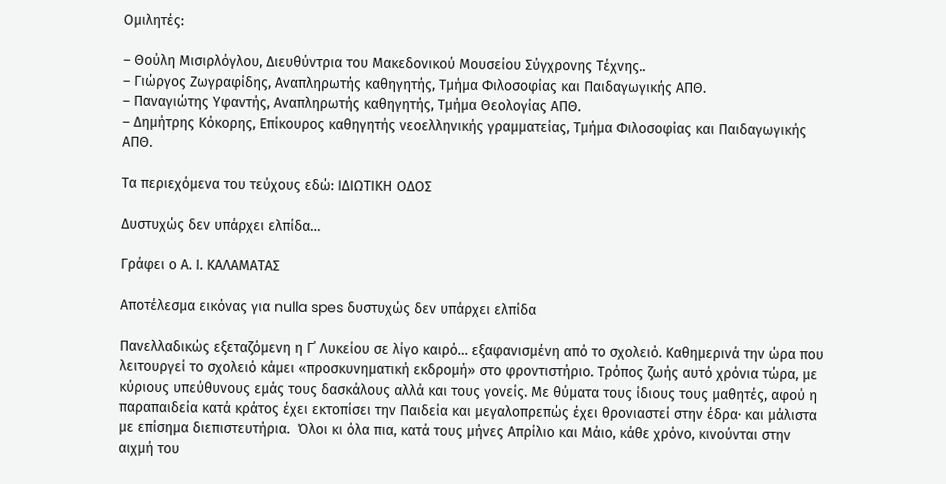Ομιλητές:

– Θούλη Μισιρλόγλου, Διευθύντρια του Μακεδονικού Μουσείου Σύγχρονης Τέχνης..
– Γιώργος Ζωγραφίδης, Αναπληρωτής καθηγητής, Τμήμα Φιλοσοφίας και Παιδαγωγικής ΑΠΘ.
– Παναγιώτης Υφαντής, Αναπληρωτής καθηγητής, Τμήμα Θεολογίας ΑΠΘ.
– Δημήτρης Κόκορης, Επίκουρος καθηγητής νεοελληνικής γραμματείας, Τμήμα Φιλοσοφίας και Παιδαγωγικής ΑΠΘ.

Τα περιεχόμενα του τεύχους εδώ: ΙΔΙΩΤΙΚΗ ΟΔΟΣ

Δυστυχώς δεν υπάρχει ελπίδα…

Γράφει ο Α. Ι. ΚΑΛΑΜΑΤΑΣ

Αποτέλεσμα εικόνας για nulla spes δυστυχώς δεν υπάρχει ελπίδα

Πανελλαδικώς εξεταζόμενη η Γ΄ Λυκείου σε λίγο καιρό… εξαφανισμένη από το σχολειό. Καθημερινά την ώρα που λειτουργεί το σχολειό κάμει «προσκυνηματική εκδρομή» στο φροντιστήριο. Τρόπος ζωής αυτό χρόνια τώρα, με κύριους υπεύθυνους εμάς τους δασκάλους αλλά και τους γονείς. Με θύματα τους ίδιους τους μαθητές, αφού η παραπαιδεία κατά κράτος έχει εκτοπίσει την Παιδεία και μεγαλοπρεπώς έχει θρονιαστεί στην έδρα· και μάλιστα με επίσημα διεπιστευτήρια.  Όλοι κι όλα πια, κατά τους μήνες Απρίλιο και Μάιο, κάθε χρόνο, κινούνται στην αιχμή του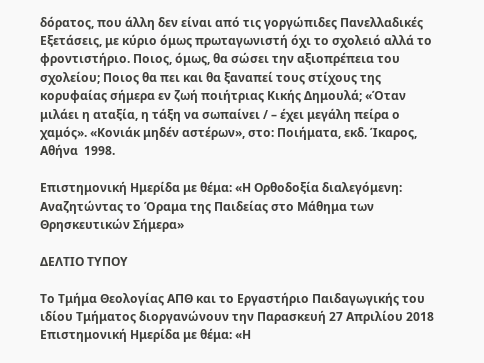δόρατος, που άλλη δεν είναι από τις γοργώπιδες Πανελλαδικές Εξετάσεις, με κύριο όμως πρωταγωνιστή όχι το σχολειό αλλά το φροντιστήριο. Ποιος, όμως, θα σώσει την αξιοπρέπεια του σχολείου; Ποιος θα πει και θα ξαναπεί τους στίχους της κορυφαίας σήμερα εν ζωή ποιήτριας Κικής Δημουλά; «Όταν μιλάει η αταξία, η τάξη να σωπαίνει / – έχει μεγάλη πείρα ο χαμός». «Κονιάκ μηδέν αστέρων», στο: Ποιήματα, εκδ. Ίκαρος, Αθήνα  1998.

Επιστημονική Ημερίδα με θέμα: «Η Ορθοδοξία διαλεγόμενη: Αναζητώντας το Όραμα της Παιδείας στο Μάθημα των Θρησκευτικών Σήμερα»

ΔΕΛΤΙΟ ΤΥΠΟΥ

Το Τμήμα Θεολογίας ΑΠΘ και το Εργαστήριο Παιδαγωγικής του ιδίου Τμήματος διοργανώνουν την Παρασκευή 27 Απριλίου 2018 Επιστημονική Ημερίδα με θέμα: «Η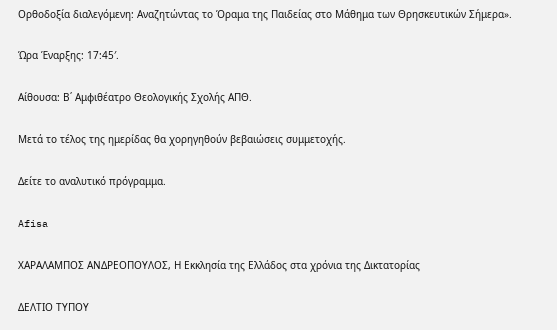Ορθοδοξία διαλεγόμενη: Αναζητώντας το Όραμα της Παιδείας στο Μάθημα των Θρησκευτικών Σήμερα».

Ώρα Έναρξης: 17:45′.

Αίθουσα: Β΄ Αμφιθέατρο Θεολογικής Σχολής ΑΠΘ.

Μετά το τέλος της ημερίδας θα χορηγηθούν βεβαιώσεις συμμετοχής.

Δείτε το αναλυτικό πρόγραμμα.

Afisa

ΧΑΡΑΛΑΜΠΟΣ ΑΝΔΡΕΟΠΟΥΛΟΣ, Η Εκκλησία της Ελλάδος στα χρόνια της Δικτατορίας

ΔΕΛΤΙΟ ΤΥΠΟΥ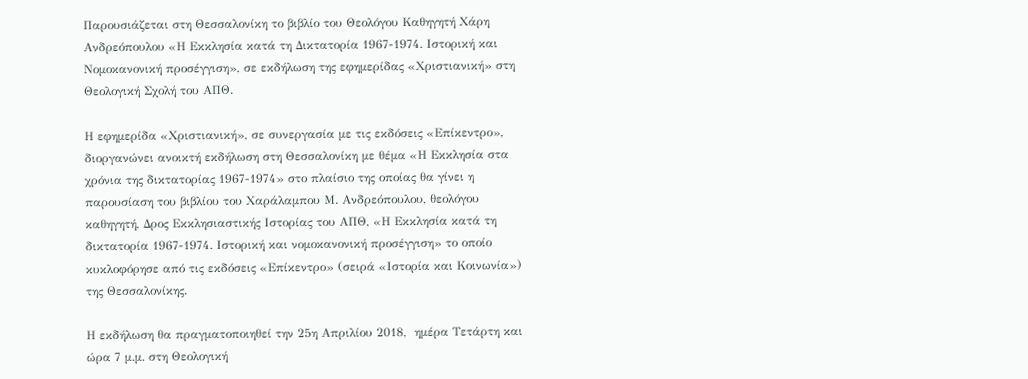Παρουσιάζεται στη Θεσσαλονίκη το βιβλίο του Θεολόγου Καθηγητή Χάρη Ανδρεόπουλου «Η Εκκλησία κατά τη Δικτατορία 1967-1974. Ιστορική και Νομοκανονική προσέγγιση», σε εκδήλωση της εφημερίδας «Χριστιανική» στη Θεολογική Σχολή του ΑΠΘ.

Η εφημερίδα «Χριστιανική», σε συνεργασία με τις εκδόσεις «Επίκεντρο», διοργανώνει ανοικτή εκδήλωση στη Θεσσαλονίκη με θέμα «Η Εκκλησία στα χρόνια της δικτατορίας 1967-1974» στο πλαίσιο της οποίας θα γίνει η παρουσίαση του βιβλίου του Χαράλαμπου Μ. Ανδρεόπουλου, θεολόγου καθηγητή, Δρος Εκκλησιαστικής Ιστορίας του ΑΠΘ, «Η Εκκλησία κατά τη δικτατορία 1967-1974. Ιστορική και νομοκανονική προσέγγιση» το οποίο κυκλοφόρησε από τις εκδόσεις «Επίκεντρο» (σειρά «Ιστορία και Κοινωνία») της Θεσσαλονίκης.

Η εκδήλωση θα πραγματοποιηθεί την 25η Απριλίου 2018,  ημέρα Τετάρτη και ώρα 7 μ.μ. στη Θεολογική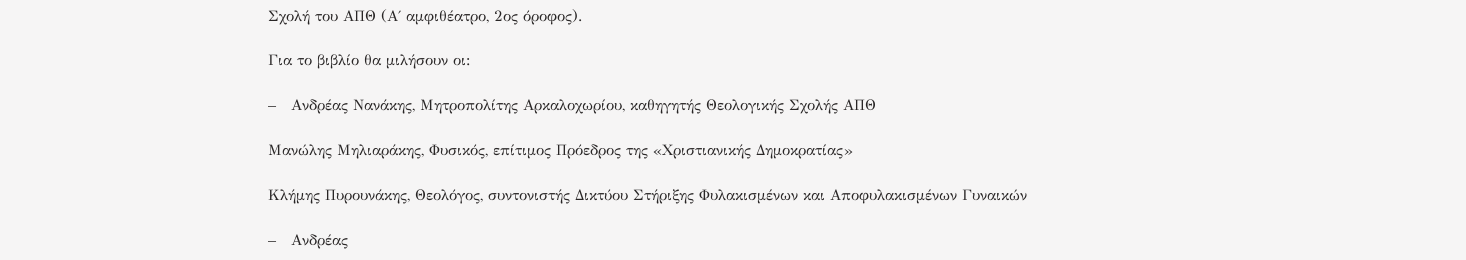Σχολή του ΑΠΘ (Α΄ αμφιθέατρο, 2ος όροφος).

Για το βιβλίο θα μιλήσουν οι:

–   Ανδρέας Νανάκης, Μητροπολίτης Αρκαλοχωρίου, καθηγητής Θεολογικής Σχολής ΑΠΘ

Μανώλης Μηλιαράκης, Φυσικός, επίτιμος Πρόεδρος της «Χριστιανικής Δημοκρατίας»

Κλήμης Πυρουνάκης, Θεολόγος, συντονιστής Δικτύου Στήριξης Φυλακισμένων και Αποφυλακισμένων Γυναικών

–   Ανδρέας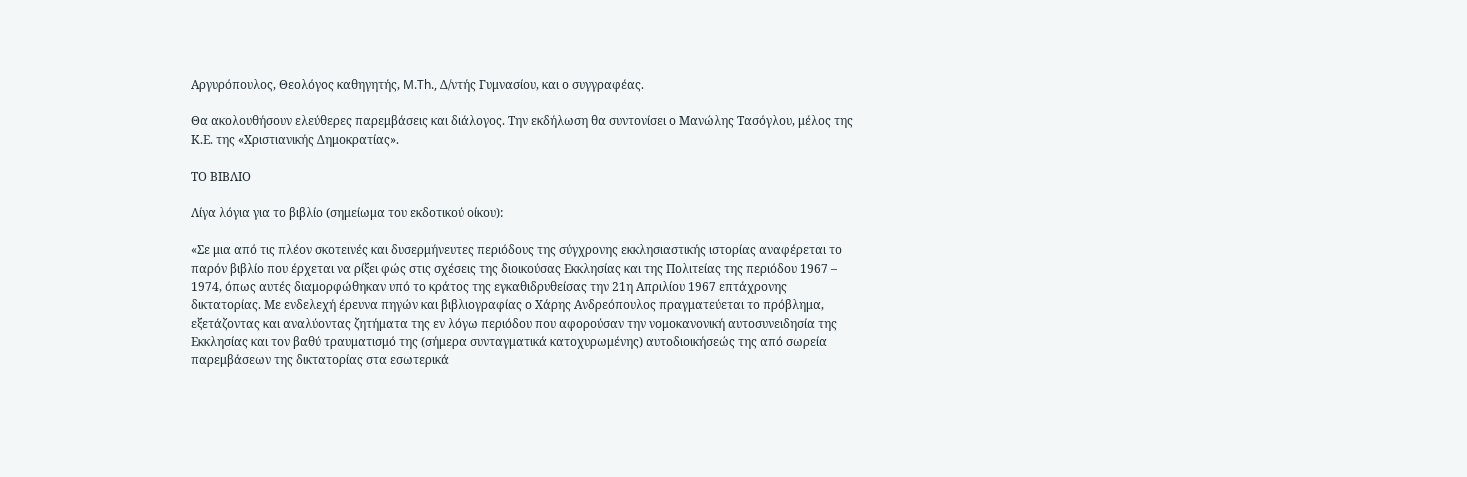Αργυρόπουλος, Θεολόγος καθηγητής, M.Th., Δ/ντής Γυμνασίου, και ο συγγραφέας.

Θα ακολουθήσουν ελεύθερες παρεμβάσεις και διάλογος. Την εκδήλωση θα συντονίσει ο Μανώλης Τασόγλου, μέλος της Κ.Ε. της «Χριστιανικής Δημοκρατίας».

ΤΟ ΒΙΒΛΙΟ

Λίγα λόγια για το βιβλίο (σημείωμα του εκδοτικού οίκου):

«Σε μια από τις πλέον σκοτεινές και δυσερμήνευτες περιόδους της σύγχρονης εκκλησιαστικής ιστορίας αναφέρεται το παρόν βιβλίο που έρχεται να ρίξει φώς στις σχέσεις της διοικούσας Εκκλησίας και της Πολιτείας της περιόδου 1967 – 1974, όπως αυτές διαμορφώθηκαν υπό το κράτος της εγκαθιδρυθείσας την 21η Απριλίου 1967 επτάχρονης δικτατορίας. Με ενδελεχή έρευνα πηγών και βιβλιογραφίας ο Χάρης Ανδρεόπουλος πραγματεύεται το πρόβλημα, εξετάζοντας και αναλύοντας ζητήματα της εν λόγω περιόδου που αφορούσαν την νομοκανονική αυτοσυνειδησία της Εκκλησίας και τον βαθύ τραυματισμό της (σήμερα συνταγματικά κατοχυρωμένης) αυτοδιοικήσεώς της από σωρεία παρεμβάσεων της δικτατορίας στα εσωτερικά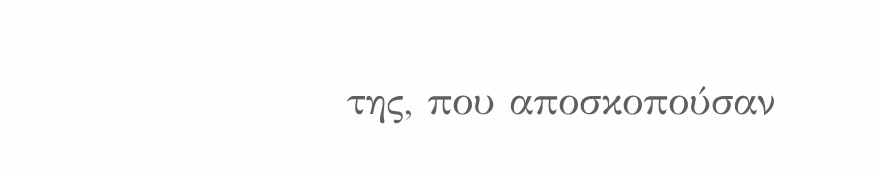της, που αποσκοπούσαν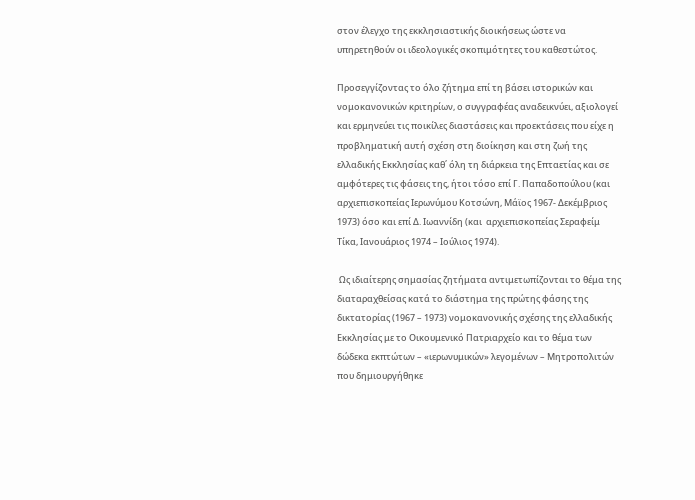στον έλεγχο της εκκλησιαστικής διοικήσεως ώστε να υπηρετηθούν οι ιδεολογικές σκοπιμότητες του καθεστώτος.

Προσεγγίζοντας το όλο ζήτημα επί τη βάσει ιστορικών και νομοκανονικών κριτηρίων, ο συγγραφέας αναδεικνύει, αξιολογεί και ερμηνεύει τις ποικίλες διαστάσεις και προεκτάσεις που είχε η προβληματική αυτή σχέση στη διοίκηση και στη ζωή της ελλαδικής Εκκλησίας καθ΄ όλη τη διάρκεια της Επταετίας και σε αμφότερες τις φάσεις της, ήτοι τόσο επί Γ. Παπαδοπούλου (και αρχιεπισκοπείας Ιερωνύμου Κοτσώνη, Μάϊος 1967- Δεκέμβριος 1973) όσο και επί Δ. Ιωαννίδη (και  αρχιεπισκοπείας Σεραφείμ Τίκα, Ιανουάριος 1974 – Ιούλιος 1974).

 Ως ιδιαίτερης σημασίας ζητήματα αντιμετωπίζονται το θέμα της διαταραχθείσας κατά το διάστημα της πρώτης φάσης της δικτατορίας (1967 – 1973) νομοκανονικής σχέσης της ελλαδικής Εκκλησίας με το Οικουμενικό Πατριαρχείο και το θέμα των δώδεκα εκπτώτων – «ιερωνυμικών» λεγομένων – Μητροπολιτών που δημιουργήθηκε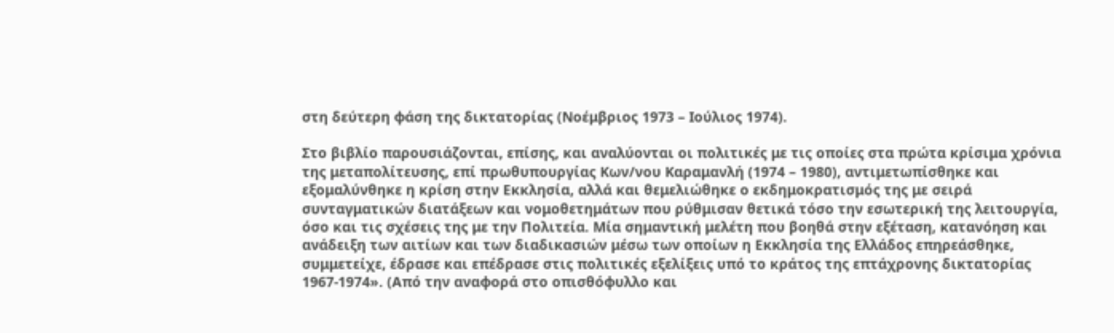στη δεύτερη φάση της δικτατορίας (Νοέμβριος 1973 – Ιούλιος 1974).

Στο βιβλίο παρουσιάζονται, επίσης, και αναλύονται οι πολιτικές με τις οποίες στα πρώτα κρίσιμα χρόνια της μεταπολίτευσης, επί πρωθυπουργίας Κων/νου Καραμανλή (1974 – 1980), αντιμετωπίσθηκε και εξομαλύνθηκε η κρίση στην Εκκλησία, αλλά και θεμελιώθηκε ο εκδημοκρατισμός της με σειρά συνταγματικών διατάξεων και νομοθετημάτων που ρύθμισαν θετικά τόσο την εσωτερική της λειτουργία, όσο και τις σχέσεις της με την Πολιτεία. Μία σημαντική μελέτη που βοηθά στην εξέταση, κατανόηση και ανάδειξη των αιτίων και των διαδικασιών μέσω των οποίων η Εκκλησία της Ελλάδος επηρεάσθηκε, συμμετείχε, έδρασε και επέδρασε στις πολιτικές εξελίξεις υπό το κράτος της επτάχρονης δικτατορίας 1967-1974». (Από την αναφορά στο οπισθόφυλλο και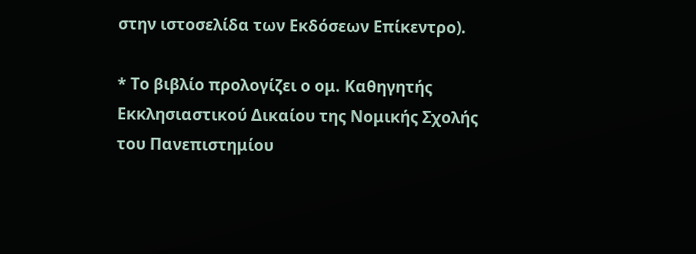στην ιστοσελίδα των Εκδόσεων Επίκεντρο).

* Το βιβλίο προλογίζει ο ομ. Καθηγητής Εκκλησιαστικού Δικαίου της Νομικής Σχολής του Πανεπιστημίου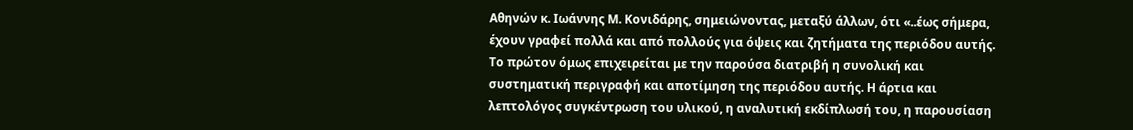Αθηνών κ. Ιωάννης Μ. Κονιδάρης, σημειώνοντας, μεταξύ άλλων, ότι «..έως σήμερα, έχουν γραφεί πολλά και από πολλούς για όψεις και ζητήματα της περιόδου αυτής. Το πρώτον όμως επιχειρείται με την παρούσα διατριβή η συνολική και συστηματική περιγραφή και αποτίμηση της περιόδου αυτής. Η άρτια και λεπτολόγος συγκέντρωση του υλικού, η αναλυτική εκδίπλωσή του, η παρουσίαση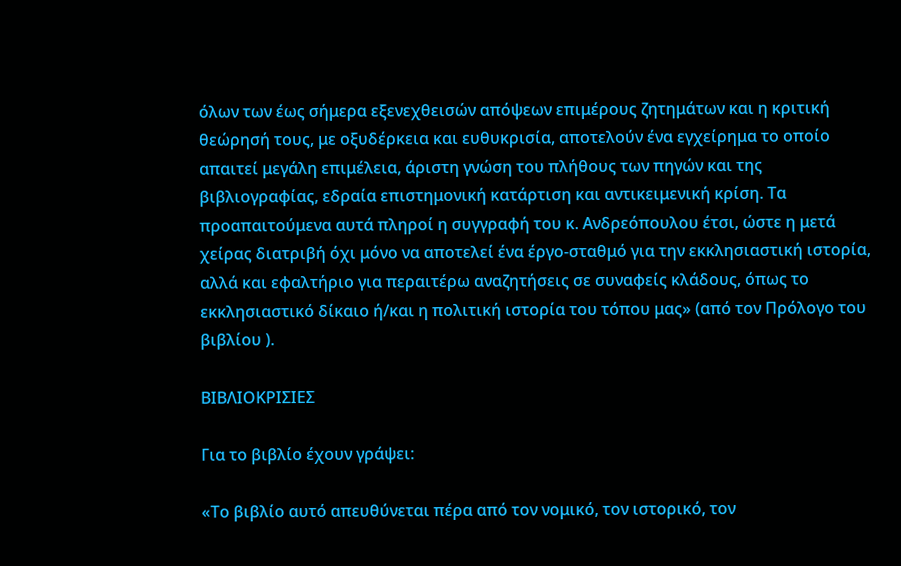όλων των έως σήμερα εξενεχθεισών απόψεων επιμέρους ζητημάτων και η κριτική θεώρησή τους, με οξυδέρκεια και ευθυκρισία, αποτελούν ένα εγχείρημα το οποίο απαιτεί μεγάλη επιμέλεια, άριστη γνώση του πλήθους των πηγών και της βιβλιογραφίας, εδραία επιστημονική κατάρτιση και αντικειμενική κρίση. Τα προαπαιτούμενα αυτά πληροί η συγγραφή του κ. Ανδρεόπουλου έτσι, ώστε η μετά χείρας διατριβή όχι μόνο να αποτελεί ένα έργο-σταθμό για την εκκλησιαστική ιστορία, αλλά και εφαλτήριο για περαιτέρω αναζητήσεις σε συναφείς κλάδους, όπως το εκκλησιαστικό δίκαιο ή/και η πολιτική ιστορία του τόπου μας» (από τον Πρόλογο του βιβλίου ).

ΒΙΒΛΙΟΚΡΙΣΙΕΣ

Για το βιβλίο έχουν γράψει:

«Το βιβλίο αυτό απευθύνεται πέρα από τον νομικό, τον ιστορικό, τον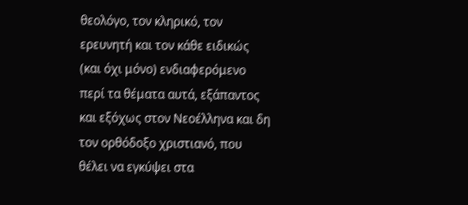θεολόγο, τον κληρικό, τον ερευνητή και τον κάθε ειδικώς (και όχι μόνο) ενδιαφερόμενο περί τα θέματα αυτά, εξάπαντος και εξόχως στον Nεοέλληνα και δη τον ορθόδοξο χριστιανό, που θέλει να εγκύψει στα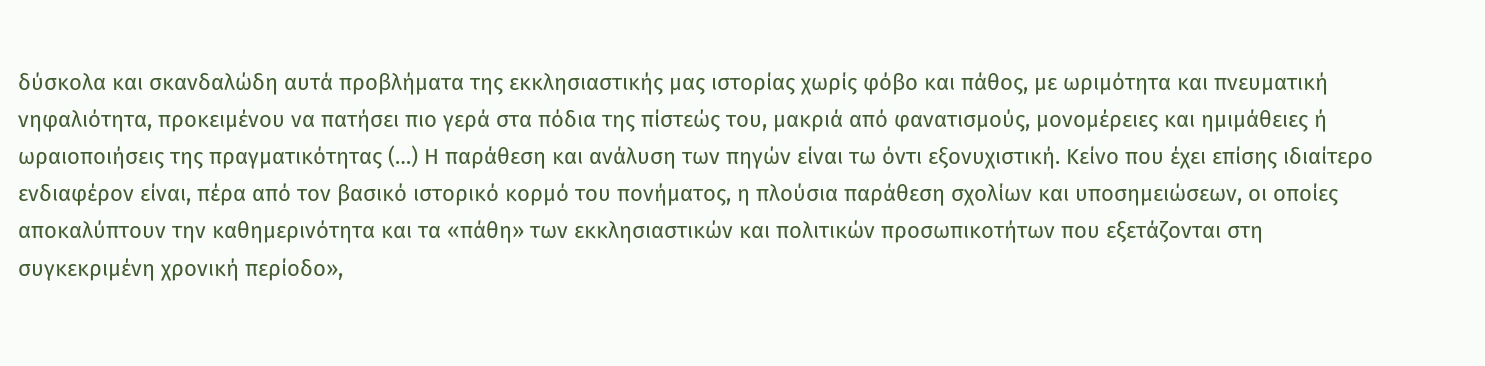δύσκολα και σκανδαλώδη αυτά προβλήματα της εκκλησιαστικής μας ιστορίας χωρίς φόβο και πάθος, με ωριμότητα και πνευματική νηφαλιότητα, προκειμένου να πατήσει πιο γερά στα πόδια της πίστεώς του, μακριά από φανατισμούς, μονομέρειες και ημιμάθειες ή ωραιοποιήσεις της πραγματικότητας (…) Η παράθεση και ανάλυση των πηγών είναι τω όντι εξονυχιστική. Κείνο που έχει επίσης ιδιαίτερο ενδιαφέρον είναι, πέρα από τον βασικό ιστορικό κορμό του πονήματος, η πλούσια παράθεση σχολίων και υποσημειώσεων, οι οποίες αποκαλύπτουν την καθημερινότητα και τα «πάθη» των εκκλησιαστικών και πολιτικών προσωπικοτήτων που εξετάζονται στη συγκεκριμένη χρονική περίοδο»,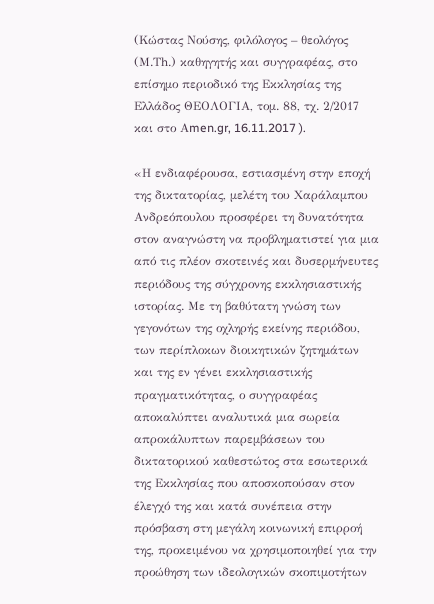(Κώστας Νούσης, φιλόλογος – θεολόγος (Μ.Τh.) καθηγητής και συγγραφέας, στο επίσημο περιοδικό της Εκκλησίας της Ελλάδος ΘΕΟΛΟΓΙΑ, τομ. 88, τχ. 2/2017 και στο Αmen.gr, 16.11.2017 ).

«Η ενδιαφέρουσα, εστιασμένη στην εποχή της δικτατορίας, μελέτη του Χαράλαμπου Ανδρεόπουλου προσφέρει τη δυνατότητα στον αναγνώστη να προβληματιστεί για μια από τις πλέον σκοτεινές και δυσερμήνευτες περιόδους της σύγχρονης εκκλησιαστικής ιστορίας. Με τη βαθύτατη γνώση των γεγονότων της οχληρής εκείνης περιόδου, των περίπλοκων διοικητικών ζητημάτων και της εν γένει εκκλησιαστικής πραγματικότητας, ο συγγραφέας αποκαλύπτει αναλυτικά μια σωρεία απροκάλυπτων παρεμβάσεων του δικτατορικού καθεστώτος στα εσωτερικά της Εκκλησίας που αποσκοπούσαν στον έλεγχό της και κατά συνέπεια στην πρόσβαση στη μεγάλη κοινωνική επιρροή της, προκειμένου να χρησιμοποιηθεί για την προώθηση των ιδεολογικών σκοπιμοτήτων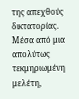της απεχθούς δικτατορίας. Μέσα από μια απολύτως τεκμηριωμένη μελέτη,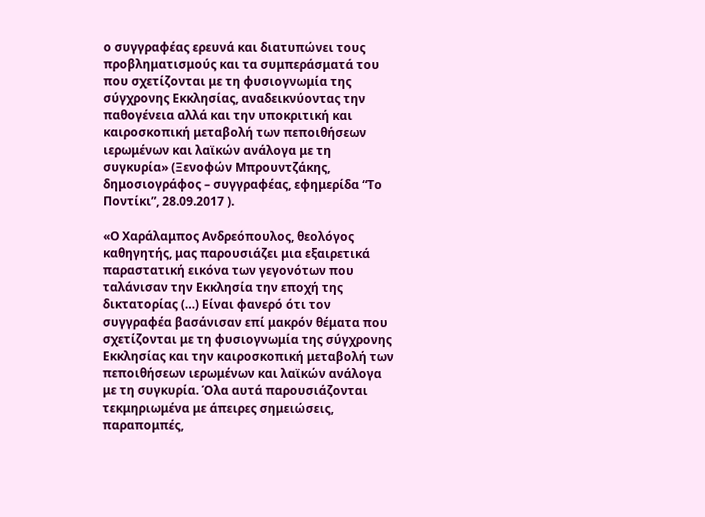ο συγγραφέας ερευνά και διατυπώνει τους προβληματισμούς και τα συμπεράσματά του που σχετίζονται με τη φυσιογνωμία της σύγχρονης Εκκλησίας, αναδεικνύοντας την παθογένεια αλλά και την υποκριτική και καιροσκοπική μεταβολή των πεποιθήσεων ιερωμένων και λαϊκών ανάλογα με τη συγκυρία» (Ξενοφών Μπρουντζάκης, δημοσιογράφος – συγγραφέας, εφημερίδα “Το Ποντίκι”, 28.09.2017 ).

«Ο Χαράλαμπος Ανδρεόπουλος, θεολόγος καθηγητής, μας παρουσιάζει μια εξαιρετικά παραστατική εικόνα των γεγονότων που ταλάνισαν την Εκκλησία την εποχή της δικτατορίας (…) Είναι φανερό ότι τον συγγραφέα βασάνισαν επί μακρόν θέματα που σχετίζονται με τη φυσιογνωμία της σύγχρονης Εκκλησίας και την καιροσκοπική μεταβολή των πεποιθήσεων ιερωμένων και λαϊκών ανάλογα με τη συγκυρία. Όλα αυτά παρουσιάζονται τεκμηριωμένα με άπειρες σημειώσεις, παραπομπές,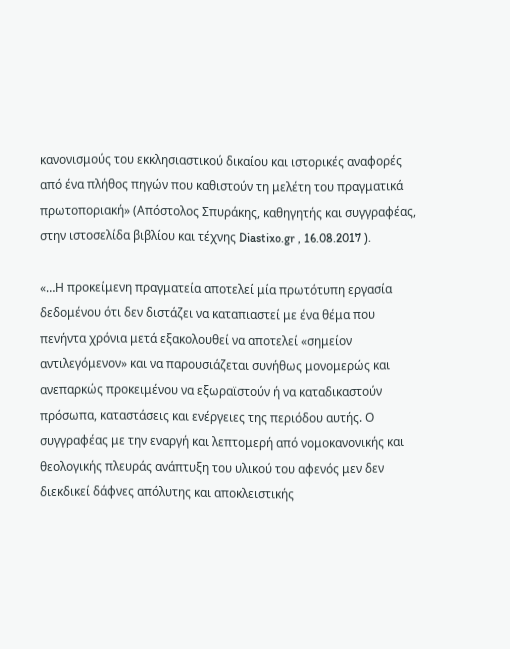κανονισμούς του εκκλησιαστικού δικαίου και ιστορικές αναφορές από ένα πλήθος πηγών που καθιστούν τη μελέτη του πραγματικά πρωτοποριακή» (Απόστολος Σπυράκης, καθηγητής και συγγραφέας, στην ιστοσελίδα βιβλίου και τέχνης Diastixo.gr , 16.08.2017 ).

«…Η προκείμενη πραγματεία αποτελεί μία πρωτότυπη εργασία δεδομένου ότι δεν διστάζει να καταπιαστεί με ένα θέμα που πενήντα χρόνια μετά εξακολουθεί να αποτελεί «σημείον αντιλεγόμενον» και να παρουσιάζεται συνήθως μονομερώς και ανεπαρκώς προκειμένου να εξωραϊστούν ή να καταδικαστούν πρόσωπα, καταστάσεις και ενέργειες της περιόδου αυτής. Ο συγγραφέας με την εναργή και λεπτομερή από νομοκανονικής και θεολογικής πλευράς ανάπτυξη του υλικού του αφενός μεν δεν διεκδικεί δάφνες απόλυτης και αποκλειστικής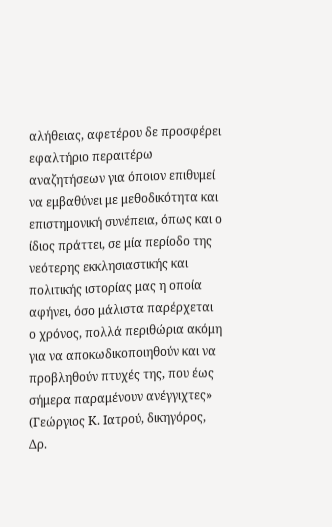αλήθειας, αφετέρου δε προσφέρει εφαλτήριο περαιτέρω αναζητήσεων για όποιον επιθυμεί να εμβαθύνει με μεθοδικότητα και επιστημονική συνέπεια, όπως και ο ίδιος πράττει, σε μία περίοδο της νεότερης εκκλησιαστικής και πολιτικής ιστορίας μας η οποία αφήνει, όσο μάλιστα παρέρχεται ο χρόνος, πολλά περιθώρια ακόμη για να αποκωδικοποιηθούν και να προβληθούν πτυχές της, που έως σήμερα παραμένουν ανέγγιχτες» (Γεώργιος Κ. Ιατρού, δικηγόρος, Δρ.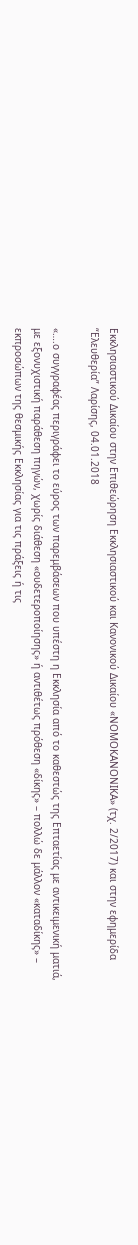Εκκλησιαστικού Δικαίου στην Επιθεώρηση Εκκλησιαστικού και Κανονικού Δικαίου «ΝΟΜΟΚΑΝΟΝΙΚΑ» (τχ. 2/2017) και στην εφημερίδα “Ελευθερία” Λαρίσης, 04.01.2018

«….ο συγγραφέας περιγράφει το εύρος των παρεμβάσεων που υπέστη η Εκκλησία από το καθεστώς της Επταετίας με αντικειμενική ματιά, με εξονυχιστική παράθεση πηγών, χωρίς διάθεση «ουδετεροποίησης» ή αντιθέτως πρόθεση «δίκης» – πολλώ δε μάλλον «καταδίκης» – εκπροσώπων της θεσμικής Εκκλησίας για τις πράξεις ή τις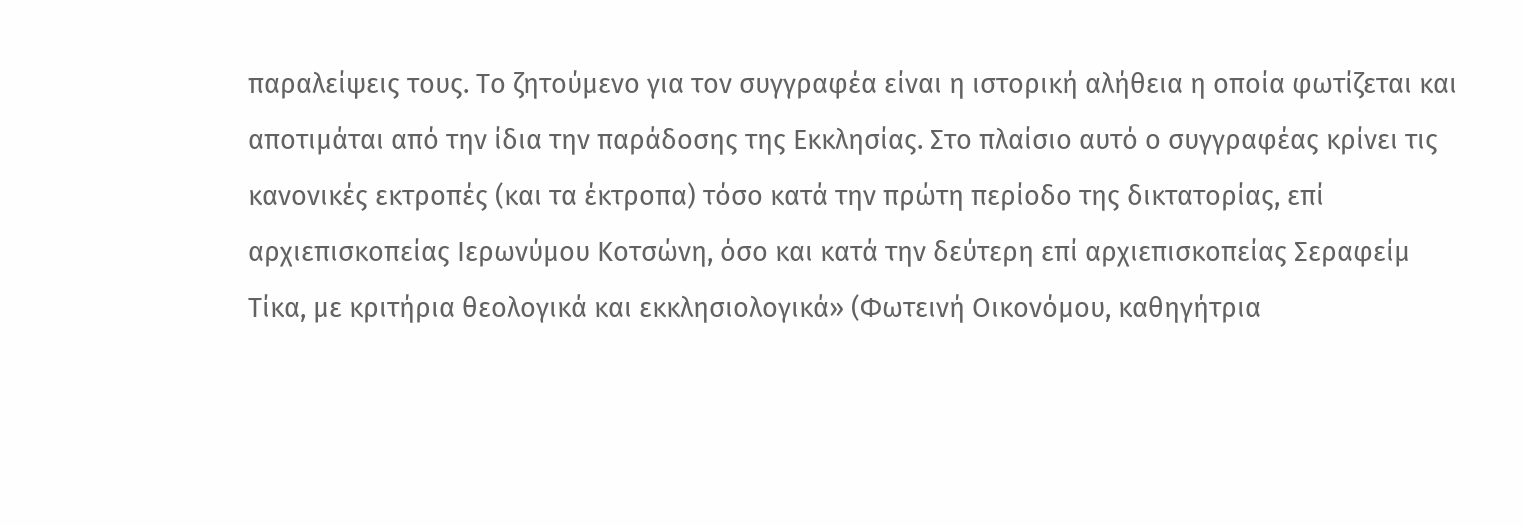παραλείψεις τους. Το ζητούμενο για τον συγγραφέα είναι η ιστορική αλήθεια η οποία φωτίζεται και αποτιμάται από την ίδια την παράδοσης της Εκκλησίας. Στο πλαίσιο αυτό ο συγγραφέας κρίνει τις κανονικές εκτροπές (και τα έκτροπα) τόσο κατά την πρώτη περίοδο της δικτατορίας, επί αρχιεπισκοπείας Ιερωνύμου Κοτσώνη, όσο και κατά την δεύτερη επί αρχιεπισκοπείας Σεραφείμ Τίκα, με κριτήρια θεολογικά και εκκλησιολογικά» (Φωτεινή Οικονόμου, καθηγήτρια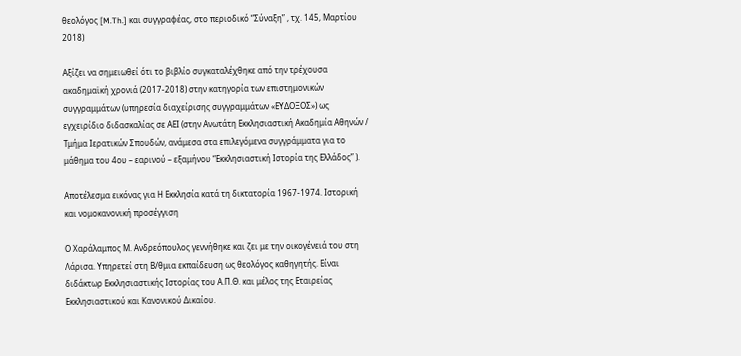θεολόγος [M.Th.] και συγγραφέας, στο περιοδικό “Σύναξη” , τχ. 145, Μαρτίου 2018)

Αξίζει να σημειωθεί ότι το βιβλίο συγκαταλέχθηκε από την τρέχουσα ακαδημαϊκή χρονιά (2017-2018) στην κατηγορία των επιστημονικών συγγραμμάτων (υπηρεσία διαχείρισης συγγραμμάτων «ΕΥΔΟΞΟΣ») ως εγχειρίδιο διδασκαλίας σε ΑΕΙ (στην Ανωτάτη Εκκλησιαστική Ακαδημία Αθηνών / Τμήμα Ιερατικών Σπουδών, ανάμεσα στα επιλεγόμενα συγγράμματα για το μάθημα του 4ου – εαρινού – εξαμήνου “Εκκλησιαστική Ιστορία της Ελλάδος” ).

Αποτέλεσμα εικόνας για Η Εκκλησία κατά τη δικτατορία 1967-1974. Ιστορική και νομοκανονική προσέγγιση

Ο Χαράλαμπος Μ. Ανδρεόπουλος γεννήθηκε και ζει με την οικογένειά του στη Λάρισα. Υπηρετεί στη Β/θμια εκπαίδευση ως θεολόγος καθηγητής. Είναι διδάκτωρ Εκκλησιαστικής Ιστορίας του Α.Π.Θ. και μέλος της Εταιρείας Εκκλησιαστικού και Κανονικού Δικαίου.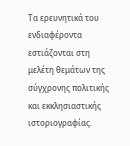Τα ερευνητικά του ενδιαφέροντα εστιάζονται στη μελέτη θεμάτων της σύγχρονης πολιτικής και εκκλησιαστικής ιστοριογραφίας.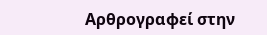Αρθρογραφεί στην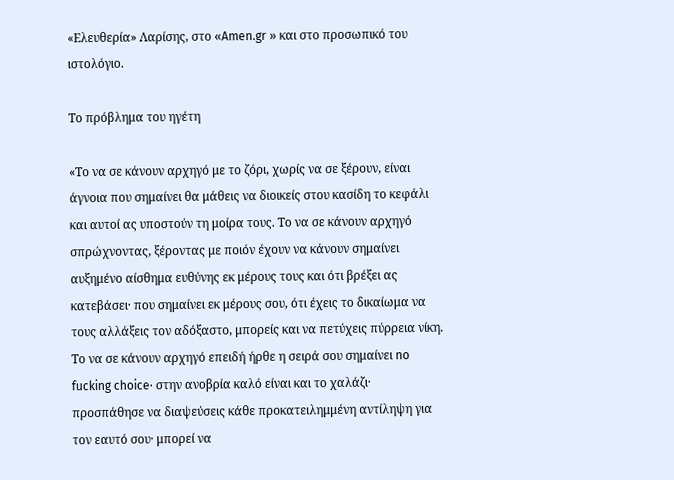«Ελευθερία» Λαρίσης, στο «Amen.gr » και στο προσωπικό του ιστολόγιο.

Το πρόβλημα του ηγέτη

«Το να σε κάνουν αρχηγό με το ζόρι, χωρίς να σε ξέρουν, είναι άγνοια που σημαίνει θα μάθεις να διοικείς στου κασίδη το κεφάλι και αυτοί ας υποστούν τη μοίρα τους. Το να σε κάνουν αρχηγό σπρώχνοντας, ξέροντας με ποιόν έχουν να κάνουν σημαίνει αυξημένο αίσθημα ευθύνης εκ μέρους τους και ότι βρέξει ας κατεβάσει· που σημαίνει εκ μέρους σου, ότι έχεις το δικαίωμα να τους αλλάξεις τον αδόξαστο, μπορείς και να πετύχεις πύρρεια νίκη. Το να σε κάνουν αρχηγό επειδή ήρθε η σειρά σου σημαίνει no fucking choice· στην ανοβρία καλό είναι και το χαλάζι· προσπάθησε να διαψεύσεις κάθε προκατειλημμένη αντίληψη για τον εαυτό σου· μπορεί να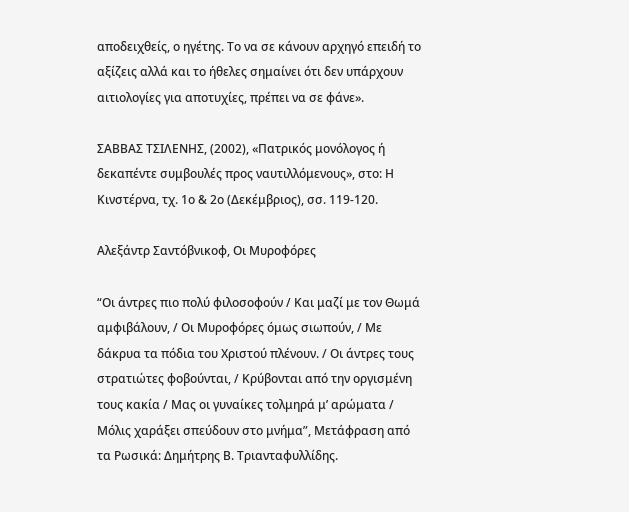αποδειχθείς, ο ηγέτης. Το να σε κάνουν αρχηγό επειδή το αξίζεις αλλά και το ήθελες σημαίνει ότι δεν υπάρχουν αιτιολογίες για αποτυχίες, πρέπει να σε φάνε».

ΣΑΒΒΑΣ ΤΣΙΛΕΝΗΣ, (2002), «Πατρικός μονόλογος ή δεκαπέντε συμβουλές προς ναυτιλλόμενους», στο: Η Κινστέρνα, τχ. 1ο & 2ο (Δεκέμβριος), σσ. 119-120.

Αλεξάντρ Σαντόβνικοφ, Οι Μυροφόρες

“Οι άντρες πιο πολύ φιλοσοφούν / Και μαζί με τον Θωμά αμφιβάλουν, / Οι Μυροφόρες όμως σιωπούν, / Με δάκρυα τα πόδια του Χριστού πλένουν. / Οι άντρες τους στρατιώτες φοβούνται, / Κρύβονται από την οργισμένη τους κακία / Μας οι γυναίκες τολμηρά μ’ αρώματα / Μόλις χαράξει σπεύδουν στο μνήμα”, Μετάφραση από τα Ρωσικά: Δημήτρης Β. Τριανταφυλλίδης.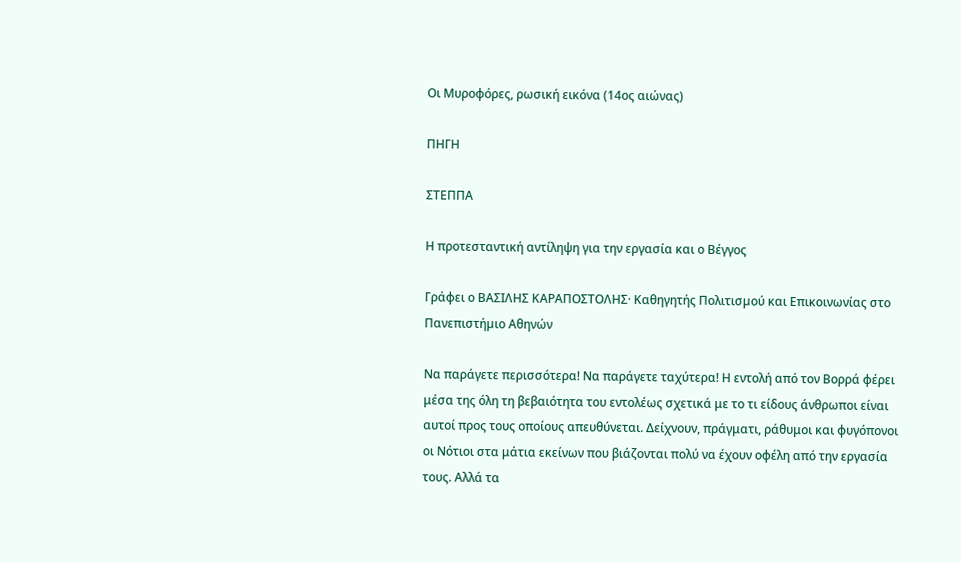Οι Μυροφόρες, ρωσική εικόνα (14ος αιώνας)

ΠΗΓΗ

ΣΤΕΠΠΑ

Η προτεσταντική αντίληψη για την εργασία και ο Βέγγος

Γράφει ο ΒΑΣΙΛΗΣ ΚΑΡΑΠΟΣΤΟΛΗΣ· Καθηγητής Πολιτισµού και Επικοινωνίας στο Πανεπιστήµιο Αθηνών

Να παράγετε περισσότερα! Να παράγετε ταχύτερα! Η εντολή από τον Βορρά φέρει μέσα της όλη τη βεβαιότητα του εντολέως σχετικά με το τι είδους άνθρωποι είναι αυτοί προς τους οποίους απευθύνεται. Δείχνουν, πράγματι, ράθυμοι και φυγόπονοι οι Νότιοι στα μάτια εκείνων που βιάζονται πολύ να έχουν οφέλη από την εργασία τους. Αλλά τα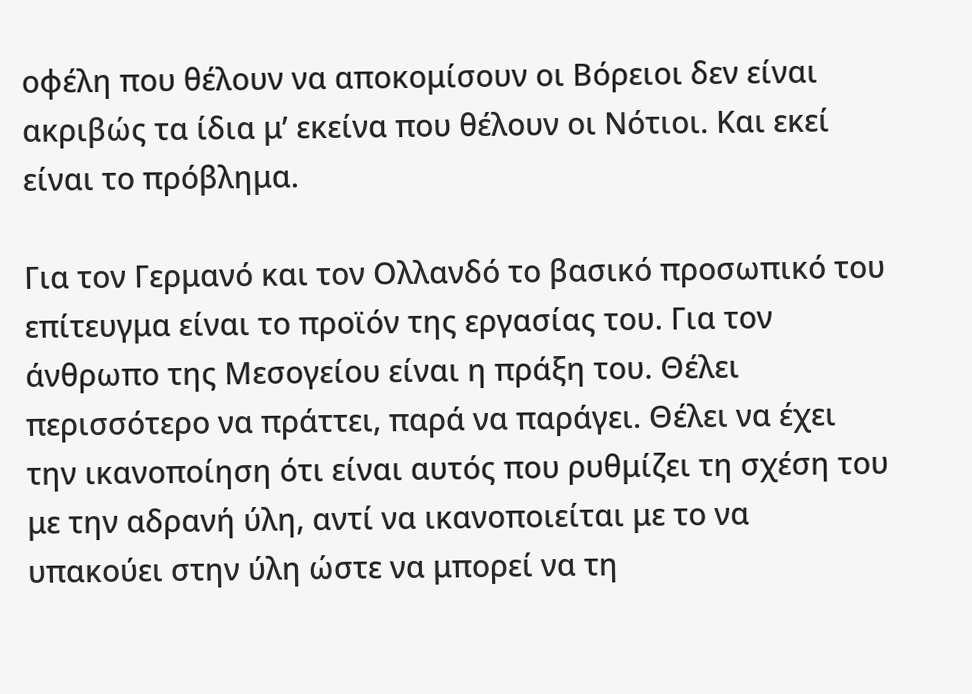οφέλη που θέλουν να αποκομίσουν οι Βόρειοι δεν είναι ακριβώς τα ίδια μ’ εκείνα που θέλουν οι Νότιοι. Και εκεί είναι το πρόβλημα.

Για τον Γερμανό και τον Ολλανδό το βασικό προσωπικό του επίτευγμα είναι το προϊόν της εργασίας του. Για τον άνθρωπο της Μεσογείου είναι η πράξη του. Θέλει περισσότερο να πράττει, παρά να παράγει. Θέλει να έχει την ικανοποίηση ότι είναι αυτός που ρυθμίζει τη σχέση του με την αδρανή ύλη, αντί να ικανοποιείται με το να υπακούει στην ύλη ώστε να μπορεί να τη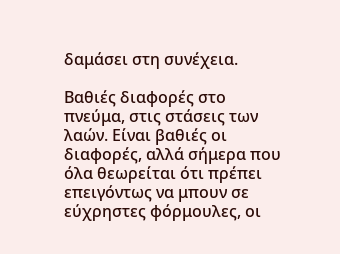δαμάσει στη συνέχεια.

Βαθιές διαφορές στο πνεύμα, στις στάσεις των λαών. Είναι βαθιές οι διαφορές, αλλά σήμερα που όλα θεωρείται ότι πρέπει επειγόντως να μπουν σε εύχρηστες φόρμουλες, οι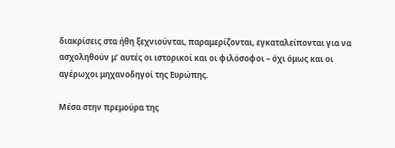διακρίσεις στα ήθη ξεχνιούνται, παραμερίζονται, εγκαταλείπονται για να ασχοληθούν μ’ αυτές οι ιστορικοί και οι φιλόσοφοι – όχι όμως και οι αγέρωχοι μηχανοδηγοί της Ευρώπης.

Μέσα στην πρεμούρα της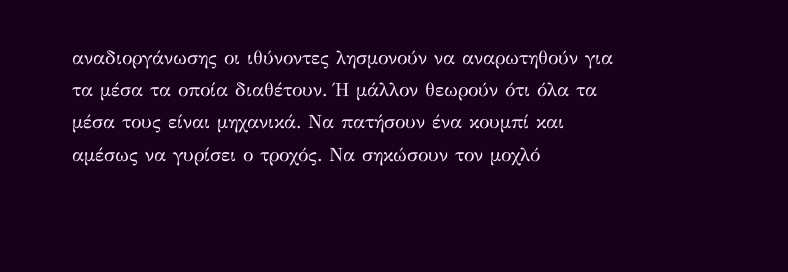αναδιοργάνωσης οι ιθύνοντες λησμονούν να αναρωτηθούν για τα μέσα τα οποία διαθέτουν. Ή μάλλον θεωρούν ότι όλα τα μέσα τους είναι μηχανικά. Να πατήσουν ένα κουμπί και αμέσως να γυρίσει ο τροχός. Να σηκώσουν τον μοχλό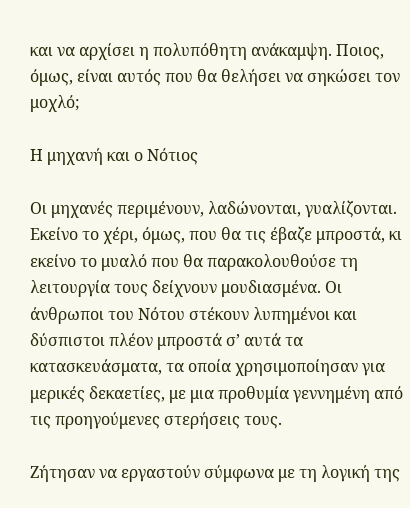και να αρχίσει η πολυπόθητη ανάκαμψη. Ποιος, όμως, είναι αυτός που θα θελήσει να σηκώσει τον μοχλό;

Η μηχανή και ο Νότιος

Οι μηχανές περιμένουν, λαδώνονται, γυαλίζονται. Εκείνο το χέρι, όμως, που θα τις έβαζε μπροστά, κι εκείνο το μυαλό που θα παρακολουθούσε τη λειτουργία τους δείχνουν μουδιασμένα. Οι άνθρωποι του Νότου στέκουν λυπημένοι και δύσπιστοι πλέον μπροστά σ’ αυτά τα κατασκευάσματα, τα οποία χρησιμοποίησαν για μερικές δεκαετίες, με μια προθυμία γεννημένη από τις προηγούμενες στερήσεις τους.

Ζήτησαν να εργαστούν σύμφωνα με τη λογική της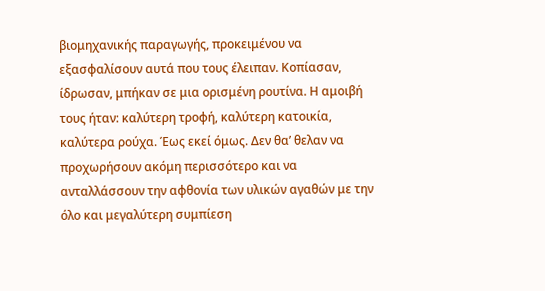βιομηχανικής παραγωγής, προκειμένου να εξασφαλίσουν αυτά που τους έλειπαν. Κοπίασαν, ίδρωσαν, μπήκαν σε μια ορισμένη ρουτίνα. Η αμοιβή τους ήταν: καλύτερη τροφή, καλύτερη κατοικία, καλύτερα ρούχα. Έως εκεί όμως. Δεν θα’ θελαν να προχωρήσουν ακόμη περισσότερο και να ανταλλάσσουν την αφθονία των υλικών αγαθών με την όλο και μεγαλύτερη συμπίεση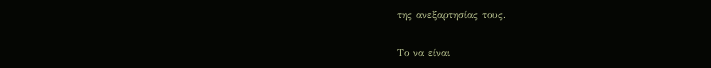της ανεξαρτησίας τους.

Το να είναι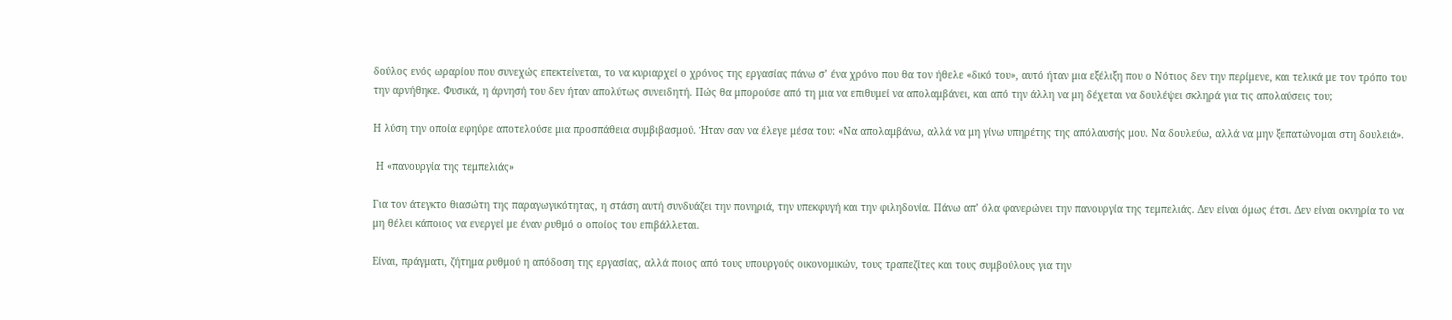δούλος ενός ωραρίου που συνεχώς επεκτείνεται, το να κυριαρχεί ο χρόνος της εργασίας πάνω σ’ ένα χρόνο που θα τον ήθελε «δικό του», αυτό ήταν μια εξέλιξη που ο Νότιος δεν την περίμενε, και τελικά με τον τρόπο του την αρνήθηκε. Φυσικά, η άρνησή του δεν ήταν απολύτως συνειδητή. Πώς θα μπορούσε από τη μια να επιθυμεί να απολαμβάνει, και από την άλλη να μη δέχεται να δουλέψει σκληρά για τις απολαύσεις του;

Η λύση την οποία εφηύρε αποτελούσε μια προσπάθεια συμβιβασμού. Ήταν σαν να έλεγε μέσα του: «Να απολαμβάνω, αλλά να μη γίνω υπηρέτης της απόλαυσής μου. Να δουλεύω, αλλά να μην ξεπατώνομαι στη δουλειά».

 Η «πανουργία της τεμπελιάς»

Για τον άτεγκτο θιασώτη της παραγωγικότητας, η στάση αυτή συνδυάζει την πονηριά, την υπεκφυγή και την φιληδονία. Πάνω απ’ όλα φανερώνει την πανουργία της τεμπελιάς. Δεν είναι όμως έτσι. Δεν είναι οκνηρία το να μη θέλει κάποιος να ενεργεί με έναν ρυθμό ο οποίος του επιβάλλεται.

Είναι, πράγματι, ζήτημα ρυθμού η απόδοση της εργασίας, αλλά ποιος από τους υπουργούς οικονομικών, τους τραπεζίτες και τους συμβούλους για την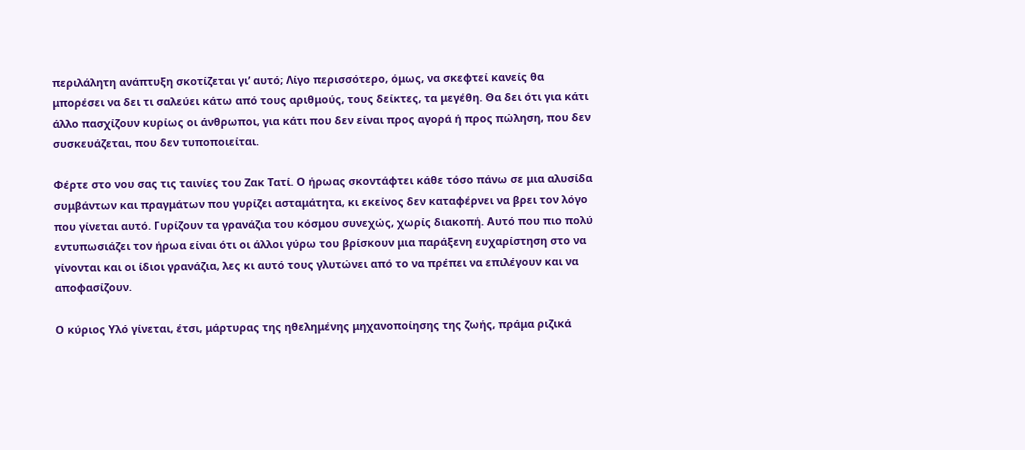περιλάλητη ανάπτυξη σκοτίζεται γι’ αυτό; Λίγο περισσότερο, όμως, να σκεφτεί κανείς θα μπορέσει να δει τι σαλεύει κάτω από τους αριθμούς, τους δείκτες, τα μεγέθη. Θα δει ότι για κάτι άλλο πασχίζουν κυρίως οι άνθρωποι, για κάτι που δεν είναι προς αγορά ή προς πώληση, που δεν συσκευάζεται, που δεν τυποποιείται.

Φέρτε στο νου σας τις ταινίες του Ζακ Τατί. Ο ήρωας σκοντάφτει κάθε τόσο πάνω σε μια αλυσίδα συμβάντων και πραγμάτων που γυρίζει ασταμάτητα, κι εκείνος δεν καταφέρνει να βρει τον λόγο που γίνεται αυτό. Γυρίζουν τα γρανάζια του κόσμου συνεχώς, χωρίς διακοπή. Αυτό που πιο πολύ εντυπωσιάζει τον ήρωα είναι ότι οι άλλοι γύρω του βρίσκουν μια παράξενη ευχαρίστηση στο να γίνονται και οι ίδιοι γρανάζια, λες κι αυτό τους γλυτώνει από το να πρέπει να επιλέγουν και να αποφασίζουν.

Ο κύριος Υλό γίνεται, έτσι, μάρτυρας της ηθελημένης μηχανοποίησης της ζωής, πράμα ριζικά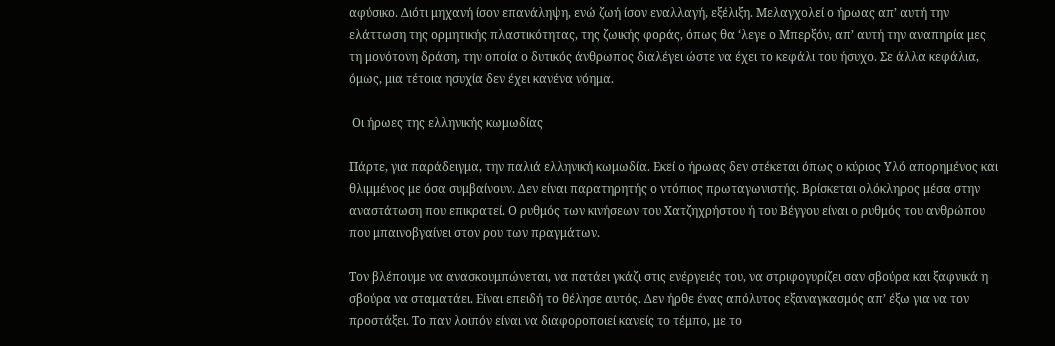αφύσικο. Διότι μηχανή ίσον επανάληψη, ενώ ζωή ίσον εναλλαγή, εξέλιξη. Μελαγχολεί ο ήρωας απ’ αυτή την ελάττωση της ορμητικής πλαστικότητας, της ζωικής φοράς, όπως θα ‘λεγε ο Μπερξόν, απ’ αυτή την αναπηρία μες τη μονότονη δράση, την οποία ο δυτικός άνθρωπος διαλέγει ώστε να έχει το κεφάλι του ήσυχο. Σε άλλα κεφάλια, όμως, μια τέτοια ησυχία δεν έχει κανένα νόημα.

 Οι ήρωες της ελληνικής κωμωδίας

Πάρτε, για παράδειγμα, την παλιά ελληνική κωμωδία. Εκεί ο ήρωας δεν στέκεται όπως ο κύριος Υλό απορημένος και θλιμμένος με όσα συμβαίνουν. Δεν είναι παρατηρητής ο ντόπιος πρωταγωνιστής. Βρίσκεται ολόκληρος μέσα στην αναστάτωση που επικρατεί. Ο ρυθμός των κινήσεων του Χατζηχρήστου ή του Βέγγου είναι ο ρυθμός του ανθρώπου που μπαινοβγαίνει στον ρου των πραγμάτων.

Τον βλέπουμε να ανασκουμπώνεται, να πατάει γκάζι στις ενέργειές του, να στριφογυρίζει σαν σβούρα και ξαφνικά η σβούρα να σταματάει. Είναι επειδή το θέλησε αυτός. Δεν ήρθε ένας απόλυτος εξαναγκασμός απ’ έξω για να τον προστάξει. Το παν λοιπόν είναι να διαφοροποιεί κανείς το τέμπο, με το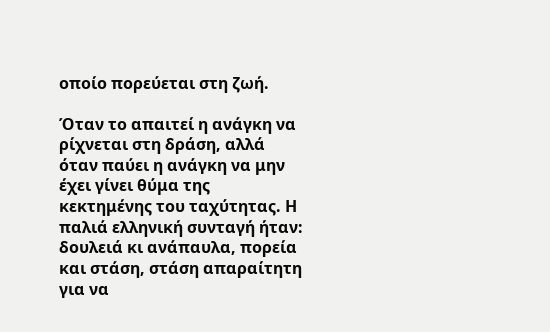οποίο πορεύεται στη ζωή.

Όταν το απαιτεί η ανάγκη να ρίχνεται στη δράση, αλλά όταν παύει η ανάγκη να μην έχει γίνει θύμα της κεκτημένης του ταχύτητας. Η παλιά ελληνική συνταγή ήταν: δουλειά κι ανάπαυλα, πορεία και στάση, στάση απαραίτητη για να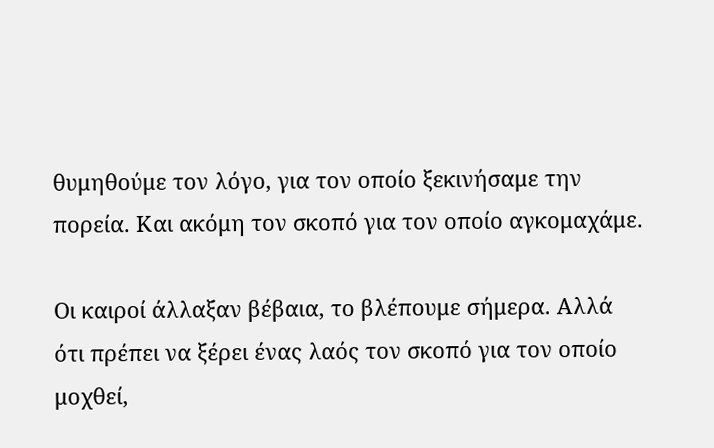θυμηθούμε τον λόγο, για τον οποίο ξεκινήσαμε την πορεία. Και ακόμη τον σκοπό για τον οποίο αγκομαχάμε.

Οι καιροί άλλαξαν βέβαια, το βλέπουμε σήμερα. Αλλά ότι πρέπει να ξέρει ένας λαός τον σκοπό για τον οποίο μοχθεί,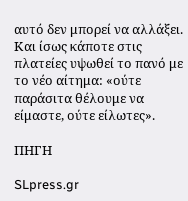αυτό δεν μπορεί να αλλάξει. Και ίσως κάποτε στις πλατείες υψωθεί το πανό με το νέο αίτημα: «ούτε παράσιτα θέλουμε να είμαστε, ούτε είλωτες».

ΠΗΓΗ

SLpress.gr